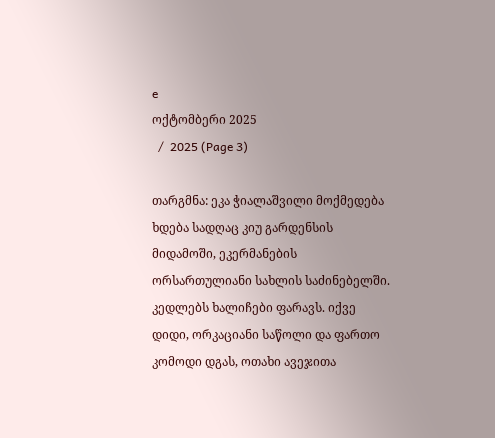e
ოქტომბერი 2025
  /  2025 (Page 3)

თარგმნა: ეკა ჭიალაშვილი მოქმედება ხდება სადღაც კიუ გარდენსის მიდამოში, ეკერმანების ორსართულიანი სახლის საძინებელში. კედლებს ხალიჩები ფარავს. იქვე დიდი, ორკაციანი საწოლი და ფართო კომოდი დგას, ოთახი ავეჯითა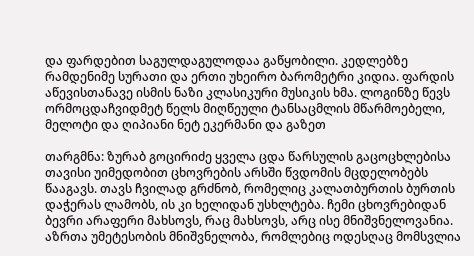და ფარდებით საგულდაგულოდაა გაწყობილი. კედლებზე რამდენიმე სურათი და ერთი უხეირო ბარომეტრი კიდია. ფარდის აწევისთანავე ისმის ნაზი კლასიკური მუსიკის ხმა. ლოგინზე წევს ორმოცდაჩვიდმეტ წელს მიღწეული ტანსაცმლის მწარმოებელი, მელოტი და ღიპიანი ნეტ ეკერმანი და გაზეთ

თარგმნა: ზურაბ გოცირიძე ყველა ცდა წარსულის გაცოცხლებისა თავისი უიმედობით ცხოვრების არსში წვდომის მცდელობებს წააგავს. თავს ჩვილად გრძნობ, რომელიც კალათბურთის ბურთის დაჭერას ლამობს, ის კი ხელიდან უსხლტება. ჩემი ცხოვრებიდან ბევრი არაფერი მახსოვს, რაც მახსოვს, არც ისე მნიშვნელოვანია. აზრთა უმეტესობის მნიშვნელობა, რომლებიც ოდესღაც მომსვლია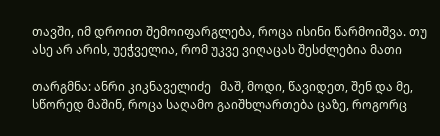თავში, იმ დროით შემოიფარგლება, როცა ისინი წარმოიშვა. თუ ასე არ არის, უეჭველია, რომ უკვე ვიღაცას შესძლებია მათი

თარგმნა: ანრი კიკნაველიძე   მაშ, მოდი, წავიდეთ, შენ და მე, სწორედ მაშინ, როცა საღამო გაიშხლართება ცაზე, როგორც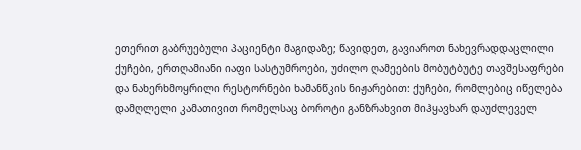ეთერით გაბრუებული პაციენტი მაგიდაზე; წავიდეთ, გავიაროთ ნახევრადდაცლილი ქუჩები, ერთღამიანი იაფი სასტუმროები, უძილო ღამეების მობუტბუტე თავშესაფრები და ნახერხმოყრილი რესტორნები ხამანწკის ნიჟარებით: ქუჩები, რომლებიც იწელება დამღლელი კამათივით რომელსაც ბოროტი განზრახვით მიჰყავხარ დაუძლეველ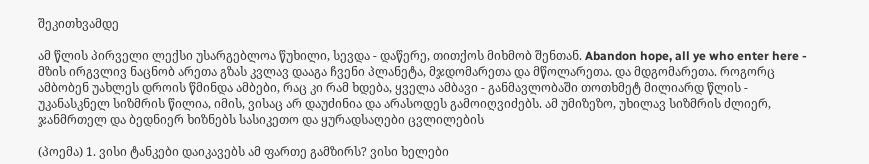შეკითხვამდე

ამ წლის პირველი ლექსი უსარგებლოა წუხილი, სევდა - დაწერე, თითქოს მიხმობ შენთან. Abandon hope, all ye who enter here - მზის ირგვლივ ნაცნობ არეთა გზას კვლავ დააგა ჩვენი პლანეტა, მჯდომარეთა და მწოლარეთა. და მდგომარეთა. როგორც ამბობენ უახლეს დროის წმინდა ამბები, რაც კი რამ ხდება, ყველა ამბავი - განმავლობაში თოთხმეტ მილიარდ წლის - უკანასკნელ სიზმრის წილია, იმის, ვისაც არ დაუძინია და არასოდეს გამოიღვიძებს. ამ უმიზეზო, უხილავ სიზმრის ძლიერ, ჯანმრთელ და ბედნიერ ხიზნებს სასიკეთო და ყურადსაღები ცვლილების

(პოემა) 1. ვისი ტანკები დაიკავებს ამ ფართე გამზირს? ვისი ხელები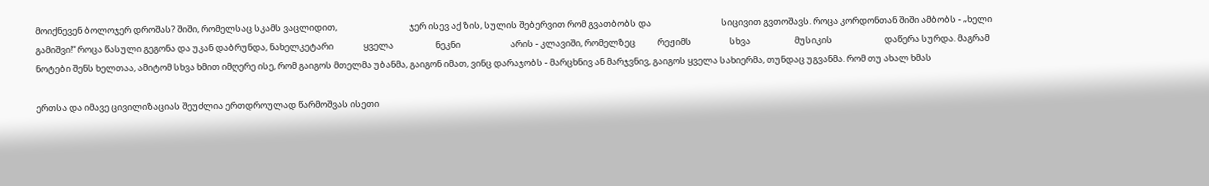მოიქნევენ ბოლოჯერ დროშას? შიში, რომელსაც სკამს ვაცლიდით,                                    ჯერ ისევ აქ ზის, სულის შებერვით რომ გვათბობს და                                   სიცივით გვთოშავს. როცა კორდონთან შიში ამბობს - „ხელი გამიშვი!“ როცა წასული გეგონა და უკან დაბრუნდა, ნახელკეტარი               ყველა                     ნეკნი                         არის - კლავიში, რომელზეც           რეჟიმს                   სხვა                      მუსიკის                          დაწერა სურდა. მაგრამ ნოტები შენს ხელთაა, ამიტომ სხვა ხმით იმღერე ისე, რომ გაიგოს მთელმა უბანმა, გაიგონ იმათ, ვინც დარაჯობს - მარცხნივ ან მარჯვნივ, გაიგოს ყველა სახიერმა, თუნდაც უგვანმა. რომ თუ ახალ ხმას

ერთსა და იმავე ცივილიზაციას შეუძლია ერთდროულად წარმოშვას ისეთი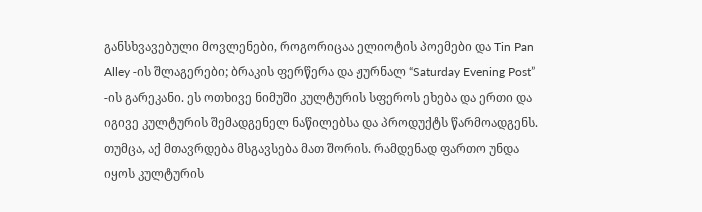განსხვავებული მოვლენები, როგორიცაა ელიოტის პოემები და Tin Pan Alley -ის შლაგერები; ბრაკის ფერწერა და ჟურნალ “Saturday Evening Post” -ის გარეკანი. ეს ოთხივე ნიმუში კულტურის სფეროს ეხება და ერთი და იგივე კულტურის შემადგენელ ნაწილებსა და პროდუქტს წარმოადგენს. თუმცა, აქ მთავრდება მსგავსება მათ შორის. რამდენად ფართო უნდა იყოს კულტურის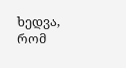ხედვა, რომ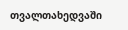თვალთახედვაში